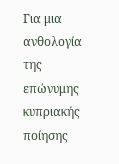Για μια ανθολογία της επώνυμης κυπριακής ποίησης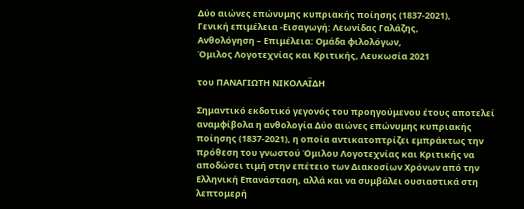Δύο αιώνες επώνυμης κυπριακής ποίησης (1837-2021),
Γενική επιμέλεια -Εισαγωγή: Λεωνίδας Γαλάζης,
Ανθολόγηση – Επιμέλεια: Ομάδα φιλολόγων,
Όμιλος Λογοτεχνίας και Κριτικής, Λευκωσία 2021

του ΠΑΝΑΓΙΩΤΗ ΝΙΚΟΛΑΪΔΗ

Σημαντικό εκδοτικό γεγονός του προηγούμενου έτους αποτελεί αναμφίβολα η ανθολογία Δύο αιώνες επώνυμης κυπριακής ποίησης (1837-2021), η οποία αντικατοπτρίζει εμπράκτως την πρόθεση του γνωστού Όμιλου Λογοτεχνίας και Κριτικής να αποδώσει τιμή στην επέτειο των Διακοσίων Χρόνων από την Ελληνική Επανάσταση, αλλά και να συμβάλει ουσιαστικά στη λεπτομερή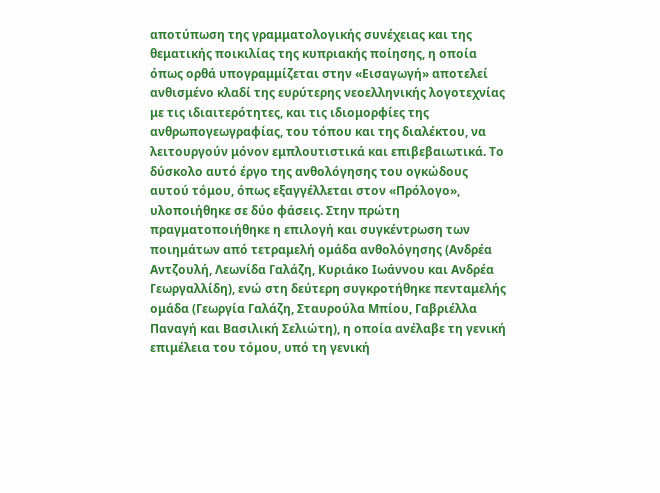αποτύπωση της γραμματολογικής συνέχειας και της θεματικής ποικιλίας της κυπριακής ποίησης, η οποία όπως ορθά υπογραμμίζεται στην «Εισαγωγή» αποτελεί ανθισμένο κλαδί της ευρύτερης νεοελληνικής λογοτεχνίας με τις ιδιαιτερότητες, και τις ιδιομορφίες της ανθρωπογεωγραφίας, του τόπου και της διαλέκτου, να λειτουργούν μόνον εμπλουτιστικά και επιβεβαιωτικά. Το δύσκολο αυτό έργο της ανθολόγησης του ογκώδους αυτού τόμου, όπως εξαγγέλλεται στον «Πρόλογο», υλοποιήθηκε σε δύο φάσεις. Στην πρώτη πραγματοποιήθηκε η επιλογή και συγκέντρωση των ποιημάτων από τετραμελή ομάδα ανθολόγησης (Ανδρέα Αντζουλή, Λεωνίδα Γαλάζη, Κυριάκο Ιωάννου και Ανδρέα Γεωργαλλίδη), ενώ στη δεύτερη συγκροτήθηκε πενταμελής ομάδα (Γεωργία Γαλάζη, Σταυρούλα Μπίου, Γαβριέλλα Παναγή και Βασιλική Σελιώτη), η οποία ανέλαβε τη γενική  επιμέλεια του τόμου, υπό τη γενική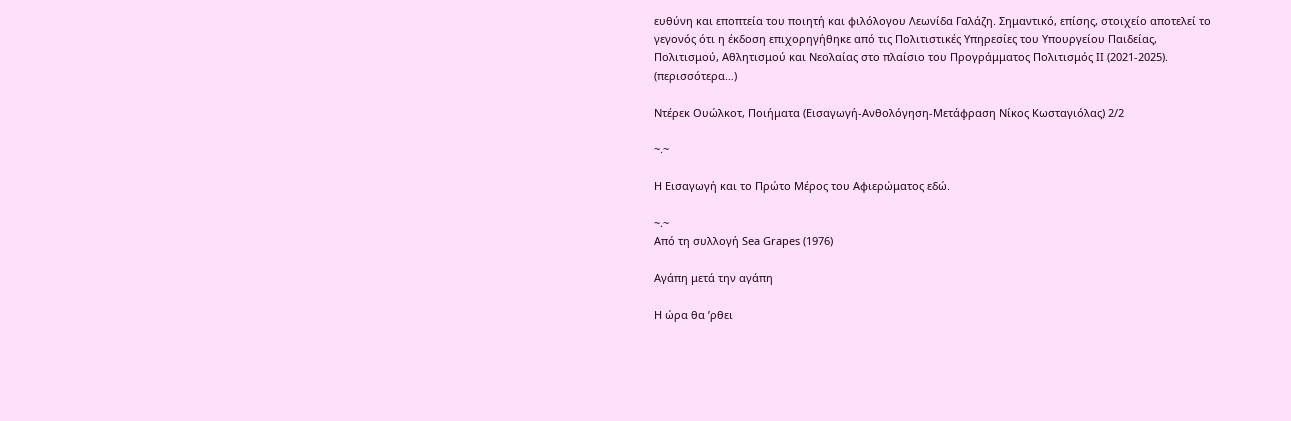ευθύνη και εποπτεία του ποιητή και φιλόλογου Λεωνίδα Γαλάζη. Σημαντικό, επίσης, στοιχείο αποτελεί το γεγονός ότι η έκδοση επιχορηγήθηκε από τις Πολιτιστικές Υπηρεσίες του Υπουργείου Παιδείας, Πολιτισμού, Αθλητισμού και Νεολαίας στο πλαίσιο του Προγράμματος Πολιτισμός ΙΙ (2021-2025). (περισσότερα…)

Ντέρεκ Ουώλκοτ, Ποιήματα (Εισαγωγή-Ανθολόγηση-Μετάφραση Νίκος Κωσταγιόλας) 2/2

~.~

Η Εισαγωγή και το Πρώτο Μέρος του Αφιερώματος εδώ.

~.~
Από τη συλλογή Sea Grapes (1976)

Αγάπη μετά την αγάπη

Η ώρα θα ’ρθει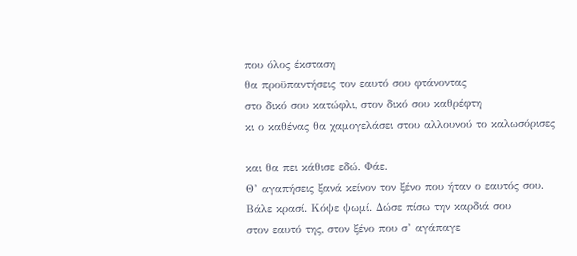που όλος έκσταση
θα προϋπαντήσεις τον εαυτό σου φτάνοντας
στο δικό σου κατώφλι, στον δικό σου καθρέφτη
κι ο καθένας θα χαμογελάσει στου αλλουνού το καλωσόρισες

και θα πει κάθισε εδώ. Φάε.
Θ’ αγαπήσεις ξανά κείνον τον ξένο που ήταν ο εαυτός σου.
Βάλε κρασί. Κόψε ψωμί. Δώσε πίσω την καρδιά σου
στον εαυτό της, στον ξένο που σ’ αγάπαγε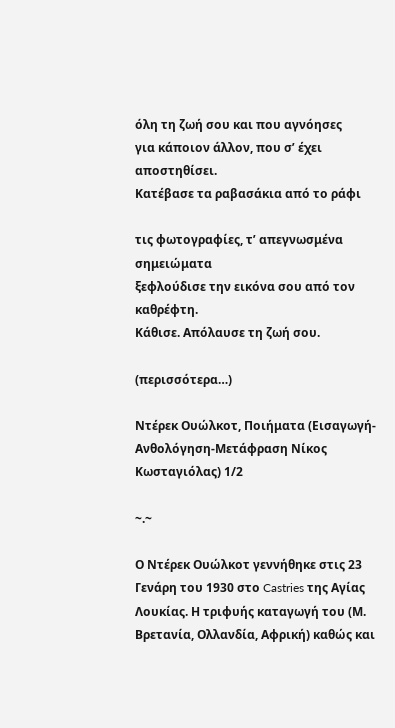όλη τη ζωή σου και που αγνόησες
για κάποιον άλλον, που σ’ έχει αποστηθίσει.
Κατέβασε τα ραβασάκια από το ράφι

τις φωτογραφίες, τ’ απεγνωσμένα σημειώματα
ξεφλούδισε την εικόνα σου από τον καθρέφτη.
Κάθισε. Απόλαυσε τη ζωή σου.

(περισσότερα…)

Ντέρεκ Ουώλκοτ, Ποιήματα (Εισαγωγή-Ανθολόγηση-Μετάφραση Νίκος Κωσταγιόλας) 1/2

~.~

Ο Ντέρεκ Ουώλκοτ γεννήθηκε στις 23 Γενάρη του 1930 στο Castries της Αγίας Λουκίας. Η τριφυής καταγωγή του (Μ. Βρετανία, Ολλανδία, Αφρική) καθώς και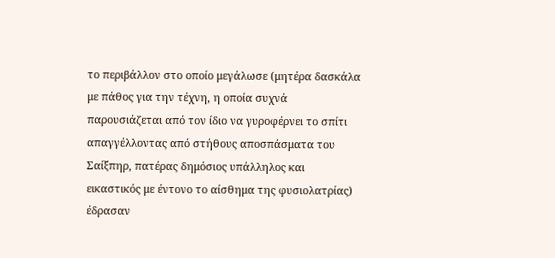το περιβάλλον στο οποίο μεγάλωσε (μητέρα δασκάλα με πάθος για την τέχνη, η οποία συχνά παρουσιάζεται από τον ίδιο να γυροφέρνει το σπίτι απαγγέλλοντας από στήθους αποσπάσματα του Σαίξπηρ, πατέρας δημόσιος υπάλληλος και εικαστικός με έντονο το αίσθημα της φυσιολατρίας) έδρασαν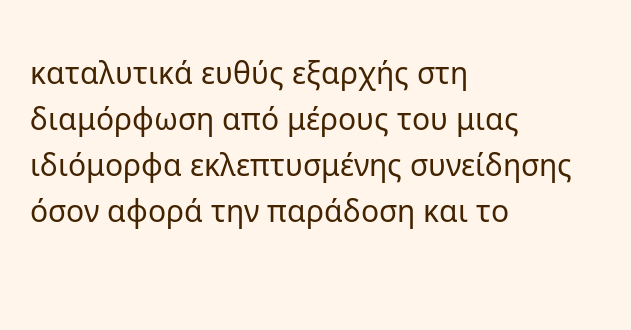καταλυτικά ευθύς εξαρχής στη διαμόρφωση από μέρους του μιας ιδιόμορφα εκλεπτυσμένης συνείδησης όσον αφορά την παράδοση και το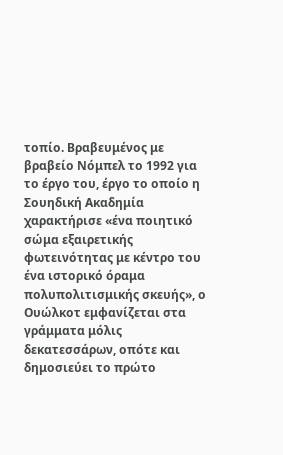τοπίο. Βραβευμένος με βραβείο Νόμπελ το 1992 για το έργο του, έργο το οποίο η Σουηδική Ακαδημία χαρακτήρισε «ένα ποιητικό σώμα εξαιρετικής φωτεινότητας με κέντρο του ένα ιστορικό όραμα πολυπολιτισμικής σκευής», ο Ουώλκοτ εμφανίζεται στα γράμματα μόλις δεκατεσσάρων, οπότε και δημοσιεύει το πρώτο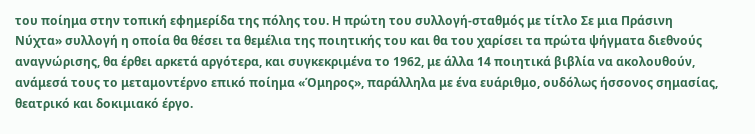του ποίημα στην τοπική εφημερίδα της πόλης του. Η πρώτη του συλλογή-σταθμός με τίτλο Σε μια Πράσινη Νύχτα» συλλογή η οποία θα θέσει τα θεμέλια της ποιητικής του και θα του χαρίσει τα πρώτα ψήγματα διεθνούς αναγνώρισης, θα έρθει αρκετά αργότερα, και συγκεκριμένα το 1962, με άλλα 14 ποιητικά βιβλία να ακολουθούν, ανάμεσά τους το μεταμοντέρνο επικό ποίημα «Όμηρος», παράλληλα με ένα ευάριθμο, ουδόλως ήσσονος σημασίας, θεατρικό και δοκιμιακό έργο.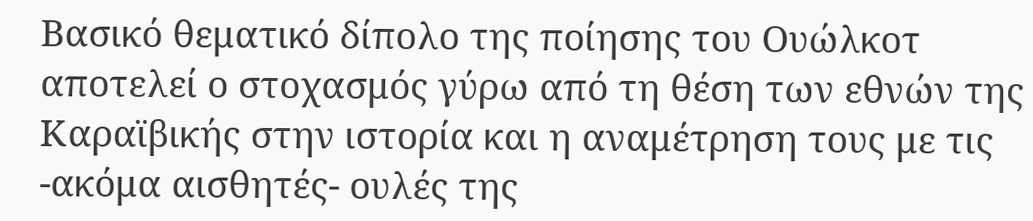Βασικό θεματικό δίπολο της ποίησης του Ουώλκοτ αποτελεί ο στοχασμός γύρω από τη θέση των εθνών της Καραϊβικής στην ιστορία και η αναμέτρηση τους με τις -ακόμα αισθητές- ουλές της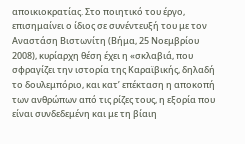αποικιοκρατίας. Στο ποιητικό του έργο, επισημαίνει ο ίδιος σε συνέντευξή του με τον Αναστάση Βιστωνίτη (Βήμα, 25 Νοεμβρίου 2008), κυρίαρχη θέση έχει η «σκλαβιά, που σφραγίζει την ιστορία της Καραϊβικής, δηλαδή το δουλεμπόριο, και κατ’ επέκταση η αποκοπή των ανθρώπων από τις ρίζες τους, η εξορία που είναι συνδεδεμένη και με τη βίαιη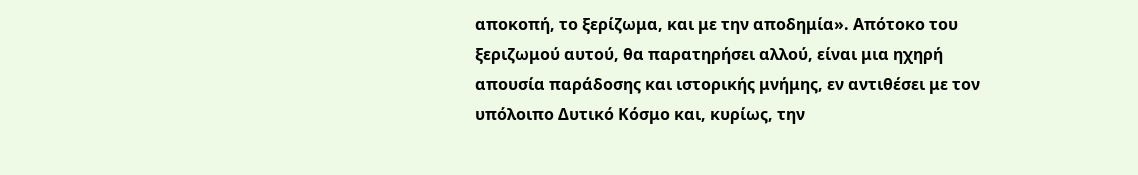αποκοπή, το ξερίζωμα, και με την αποδημία». Απότοκο του ξεριζωμού αυτού, θα παρατηρήσει αλλού, είναι μια ηχηρή απουσία παράδοσης και ιστορικής μνήμης, εν αντιθέσει με τον υπόλοιπο Δυτικό Κόσμο και, κυρίως, την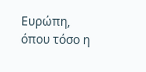Ευρώπη, όπου τόσο η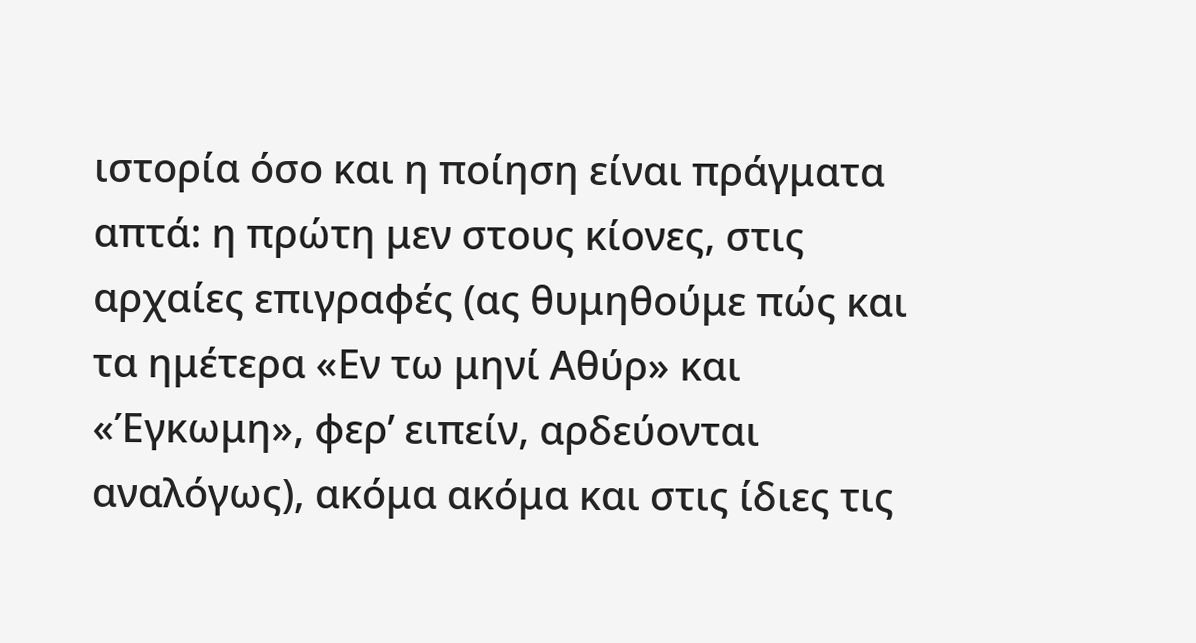ιστορία όσο και η ποίηση είναι πράγματα απτά: η πρώτη μεν στους κίονες, στις αρχαίες επιγραφές (ας θυμηθούμε πώς και τα ημέτερα «Εν τω μηνί Αθύρ» και «Έγκωμη», φερ’ ειπείν, αρδεύονται αναλόγως), ακόμα ακόμα και στις ίδιες τις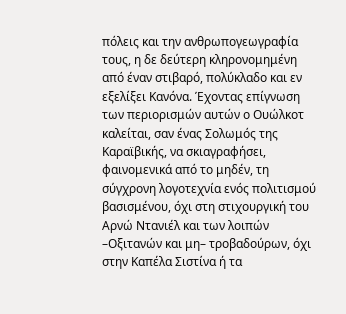πόλεις και την ανθρωπογεωγραφία τους, η δε δεύτερη κληρονομημένη από έναν στιβαρό, πολύκλαδο και εν εξελίξει Κανόνα. Έχοντας επίγνωση των περιορισμών αυτών ο Ουώλκοτ καλείται, σαν ένας Σολωμός της Καραϊβικής, να σκιαγραφήσει, φαινομενικά από το μηδέν, τη σύγχρονη λογοτεχνία ενός πολιτισμού βασισμένου, όχι στη στιχουργική του Αρνώ Ντανιέλ και των λοιπών –Οξιτανών και μη– τροβαδούρων, όχι στην Καπέλα Σιστίνα ή τα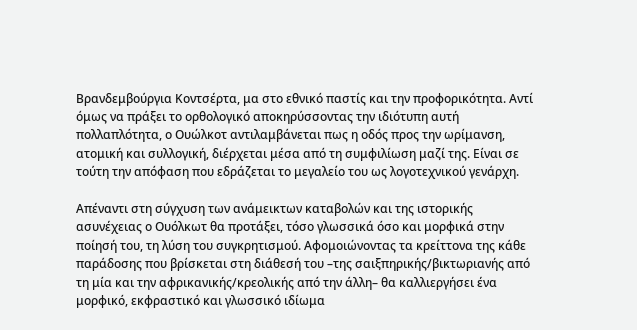Βρανδεμβούργια Κοντσέρτα, μα στο εθνικό παστίς και την προφορικότητα. Αντί όμως να πράξει το ορθολογικό αποκηρύσσοντας την ιδιότυπη αυτή πολλαπλότητα, ο Ουώλκοτ αντιλαμβάνεται πως η οδός προς την ωρίμανση, ατομική και συλλογική, διέρχεται μέσα από τη συμφιλίωση μαζί της. Είναι σε τούτη την απόφαση που εδράζεται το μεγαλείο του ως λογοτεχνικού γενάρχη.

Απέναντι στη σύγχυση των ανάμεικτων καταβολών και της ιστορικής ασυνέχειας ο Ουόλκωτ θα προτάξει, τόσο γλωσσικά όσο και μορφικά στην ποίησή του, τη λύση του συγκρητισμού. Αφομοιώνοντας τα κρείττονα της κάθε παράδοσης που βρίσκεται στη διάθεσή του –της σαιξπηρικής/βικτωριανής από τη μία και την αφρικανικής/κρεολικής από την άλλη– θα καλλιεργήσει ένα μορφικό, εκφραστικό και γλωσσικό ιδίωμα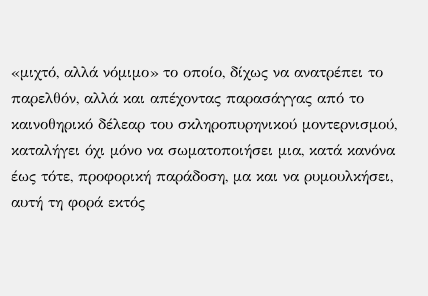«μιχτό, αλλά νόμιμο» το οποίο, δίχως να ανατρέπει το παρελθόν, αλλά και απέχοντας παρασάγγας από το καινοθηρικό δέλεαρ του σκληροπυρηνικού μοντερνισμού, καταλήγει όχι μόνο να σωματοποιήσει μια, κατά κανόνα έως τότε, προφορική παράδοση, μα και να ρυμουλκήσει, αυτή τη φορά εκτός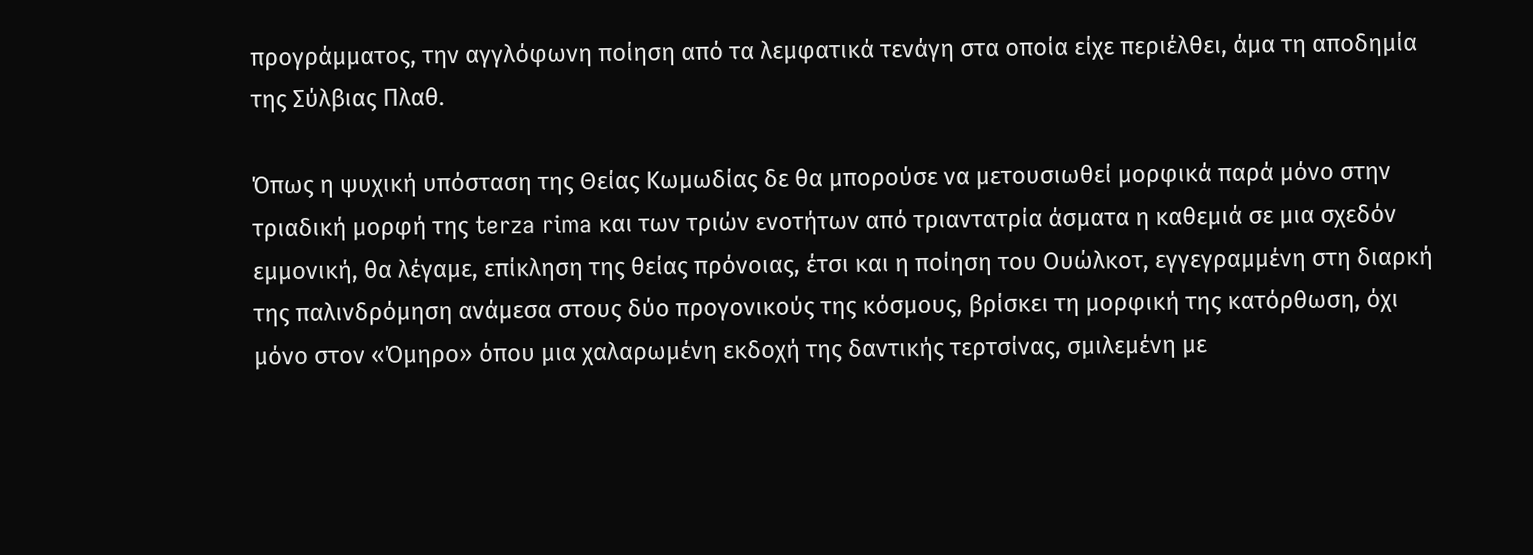προγράμματος, την αγγλόφωνη ποίηση από τα λεμφατικά τενάγη στα οποία είχε περιέλθει, άμα τη αποδημία της Σύλβιας Πλαθ.

Όπως η ψυχική υπόσταση της Θείας Κωμωδίας δε θα μπορούσε να μετουσιωθεί μορφικά παρά μόνο στην τριαδική μορφή της terza rima και των τριών ενοτήτων από τριαντατρία άσματα η καθεμιά σε μια σχεδόν εμμονική, θα λέγαμε, επίκληση της θείας πρόνοιας, έτσι και η ποίηση του Ουώλκοτ, εγγεγραμμένη στη διαρκή της παλινδρόμηση ανάμεσα στους δύο προγονικούς της κόσμους, βρίσκει τη μορφική της κατόρθωση, όχι μόνο στον «Όμηρο» όπου μια χαλαρωμένη εκδοχή της δαντικής τερτσίνας, σμιλεμένη με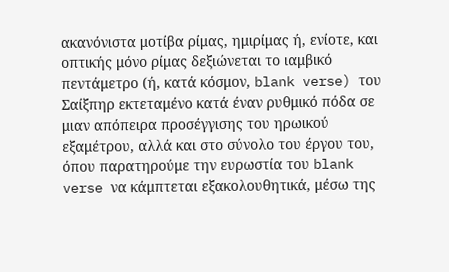ακανόνιστα μοτίβα ρίμας, ημιρίμας ή, ενίοτε, και οπτικής μόνο ρίμας δεξιώνεται το ιαμβικό πεντάμετρο (ή, κατά κόσμον, blank verse) του Σαίξπηρ εκτεταμένο κατά έναν ρυθμικό πόδα σε μιαν απόπειρα προσέγγισης του ηρωικού εξαμέτρου, αλλά και στο σύνολο του έργου του, όπου παρατηρούμε την ευρωστία του blank verse να κάμπτεται εξακολουθητικά, μέσω της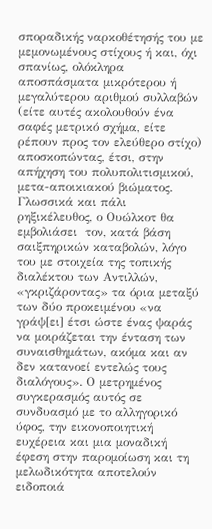σποραδικής ναρκοθέτησής του με μεμονωμένους στίχους ή και, όχι σπανίως, ολόκληρα αποσπάσματα μικρότερου ή μεγαλύτερου αριθμού συλλαβών (είτε αυτές ακολουθούν ένα σαφές μετρικό σχήμα, είτε ρέπουν προς τον ελεύθερο στίχο) αποσκοπώντας, έτσι, στην απήχηση του πολυπολιτισμικού, μετα-αποικιακού βιώματος. Γλωσσικά και πάλι ρηξικέλευθος, ο Ουώλκοτ θα εμβολιάσει  τον, κατά βάση σαιξπηρικών καταβολών, λόγο του με στοιχεία της τοπικής διαλέκτου των Αντιλλών, «γκριζάροντας» τα όρια μεταξύ των δύο προκειμένου «να γράψ[ει] έτσι ώστε ένας ψαράς να μοιράζεται την ένταση των συναισθημάτων, ακόμα και αν δεν κατανοεί εντελώς τους διαλόγους». Ο μετρημένος συγκερασμός αυτός σε συνδυασμό με το αλληγορικό ύφος, την εικονοποιητική ευχέρεια και μια μοναδική έφεση στην παρομοίωση και τη μελωδικότητα αποτελούν ειδοποιά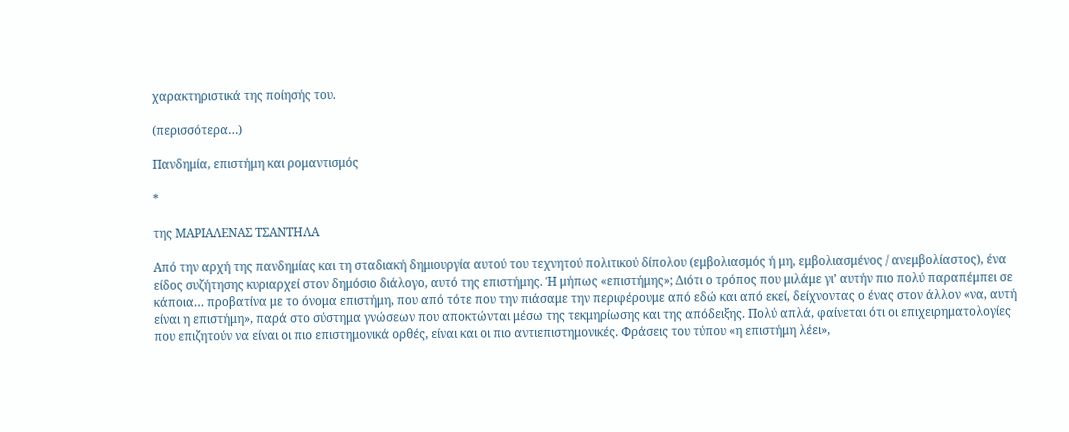χαρακτηριστικά της ποίησής του.

(περισσότερα…)

Πανδημία, επιστήμη και ρομαντισμός

*

της ΜΑΡΙΑΛΕΝΑΣ ΤΣΑΝΤΗΛΑ

Από την αρχή της πανδημίας και τη σταδιακή δημιουργία αυτού του τεχνητού πολιτικού δίπολου (εμβολιασμός ή μη, εμβολιασμένος / ανεμβολίαστος), ένα είδος συζήτησης κυριαρχεί στον δημόσιο διάλογο, αυτό της επιστήμης. Ή μήπως «επιστήμης»; Διότι ο τρόπος που μιλάμε γι’ αυτήν πιο πολύ παραπέμπει σε κάποια… προβατίνα με το όνομα επιστήμη, που από τότε που την πιάσαμε την περιφέρουμε από εδώ και από εκεί, δείχνοντας ο ένας στον άλλον «να, αυτή είναι η επιστήμη», παρά στο σύστημα γνώσεων που αποκτώνται μέσω της τεκμηρίωσης και της απόδειξης. Πολύ απλά, φαίνεται ότι οι επιχειρηματολογίες που επιζητούν να είναι οι πιο επιστημονικά ορθές, είναι και οι πιο αντιεπιστημονικές. Φράσεις του τύπου «η επιστήμη λέει»,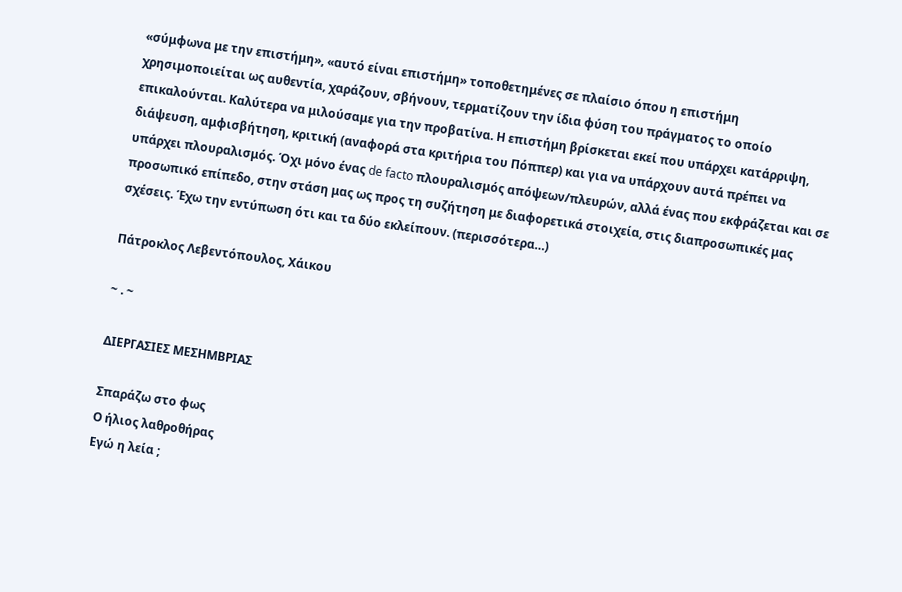«σύμφωνα με την επιστήμη», «αυτό είναι επιστήμη» τοποθετημένες σε πλαίσιο όπου η επιστήμη χρησιμοποιείται ως αυθεντία, χαράζουν, σβήνουν, τερματίζουν την ίδια φύση του πράγματος το οποίο επικαλούνται. Καλύτερα να μιλούσαμε για την προβατίνα. Η επιστήμη βρίσκεται εκεί που υπάρχει κατάρριψη, διάψευση, αμφισβήτηση, κριτική (αναφορά στα κριτήρια του Πόππερ) και για να υπάρχουν αυτά πρέπει να υπάρχει πλουραλισμός. Όχι μόνο ένας de facto πλουραλισμός απόψεων/πλευρών, αλλά ένας που εκφράζεται και σε προσωπικό επίπεδο, στην στάση μας ως προς τη συζήτηση με διαφορετικά στοιχεία, στις διαπροσωπικές μας σχέσεις. Έχω την εντύπωση ότι και τα δύο εκλείπουν. (περισσότερα…)

Πάτροκλος Λεβεντόπουλος, Χάικου

~ . ~

ΔΙΕΡΓΑΣΙΕΣ ΜΕΣΗΜΒΡΙΑΣ

Σπαράζω στο φως
Ο ήλιος λαθροθήρας
Εγώ η λεία ;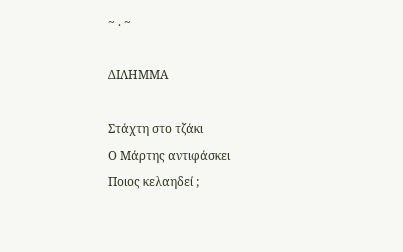~ . ~

ΔΙΛΗΜΜΑ

Στάχτη στο τζάκι
Ο Μάρτης αντιφάσκει
Ποιος κελαηδεί ;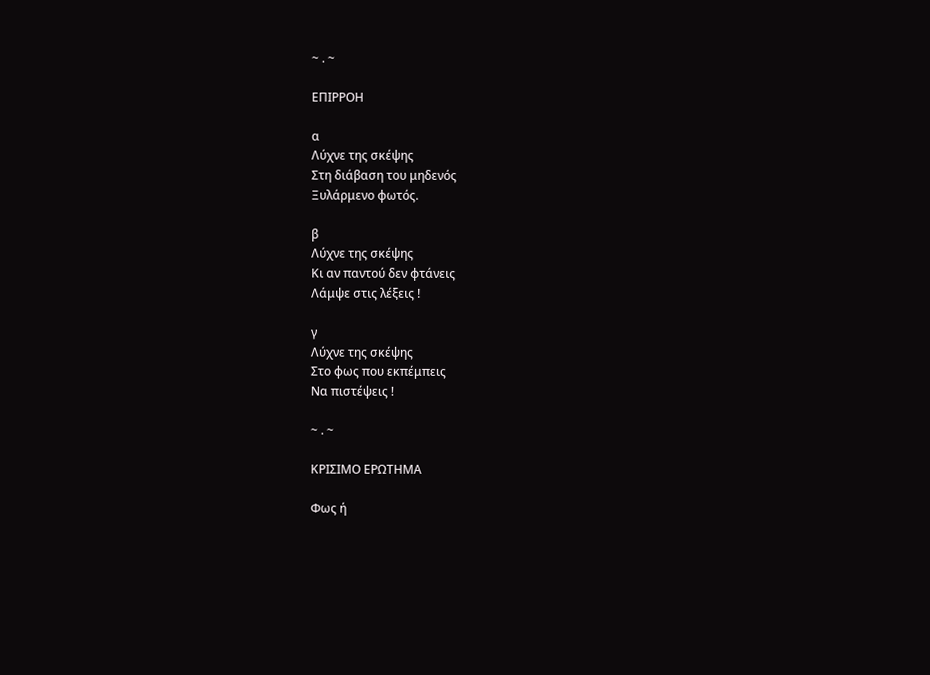~ . ~

ΕΠΙΡΡΟΗ

α
Λύχνε της σκέψης
Στη διάβαση του μηδενός
Ξυλάρμενο φωτός.

β
Λύχνε της σκέψης
Κι αν παντού δεν φτάνεις
Λάμψε στις λέξεις !

γ
Λύχνε της σκέψης
Στο φως που εκπέμπεις
Να πιστέψεις !

~ . ~

ΚΡΙΣΙΜΟ ΕΡΩΤΗΜΑ

Φως ή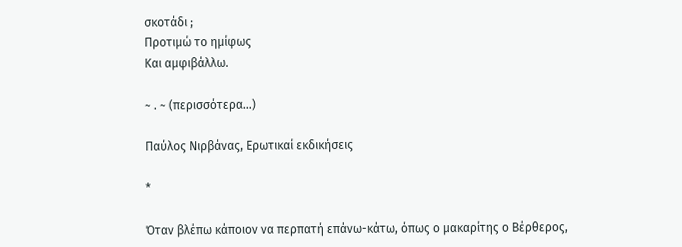σκοτάδι ;
Προτιμώ το ημίφως
Και αμφιβάλλω.

~ . ~ (περισσότερα…)

Παύλος Νιρβάνας, Ερωτικαί εκδικήσεις

*

Όταν βλέπω κάποιον να περπατή επάνω-κάτω, όπως ο μακαρίτης ο Bέρθερος,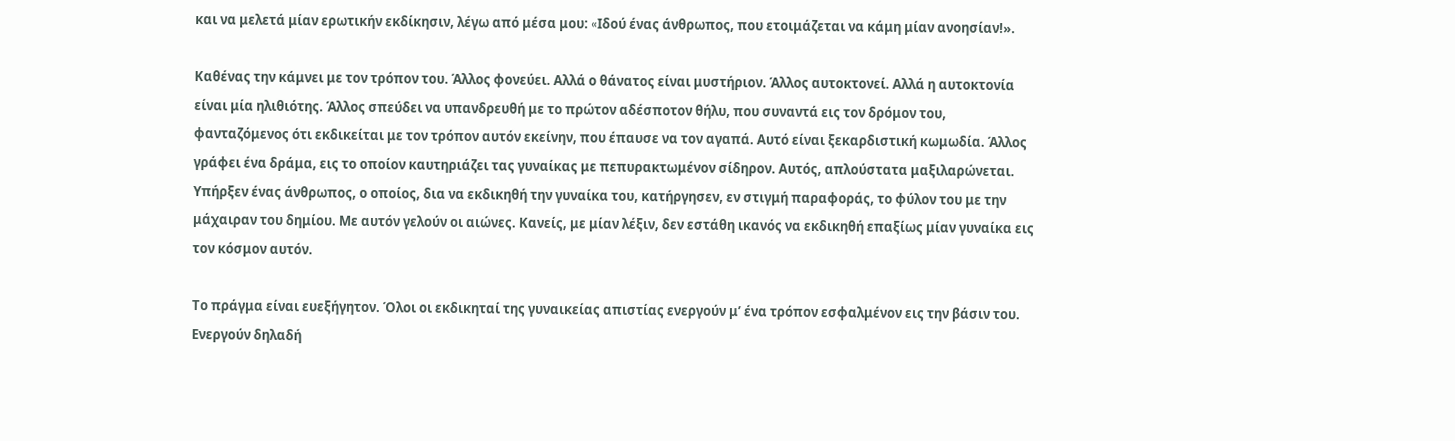και να μελετά μίαν ερωτικήν εκδίκησιν, λέγω από μέσα μου: «Iδού ένας άνθρωπος, που ετοιμάζεται να κάμη μίαν ανοησίαν!».

Kαθένας την κάμνει με τον τρόπον του. Άλλος φονεύει. Aλλά ο θάνατος είναι μυστήριον. Άλλος αυτοκτονεί. Aλλά η αυτοκτονία είναι μία ηλιθιότης. Άλλος σπεύδει να υπανδρευθή με το πρώτον αδέσποτον θήλυ, που συναντά εις τον δρόμον του, φανταζόμενος ότι εκδικείται με τον τρόπον αυτόν εκείνην, που έπαυσε να τον αγαπά. Aυτό είναι ξεκαρδιστική κωμωδία. Άλλος γράφει ένα δράμα, εις το οποίον καυτηριάζει τας γυναίκας με πεπυρακτωμένον σίδηρον. Aυτός, απλούστατα μαξιλαρώνεται. Yπήρξεν ένας άνθρωπος, ο οποίος, δια να εκδικηθή την γυναίκα του, κατήργησεν, εν στιγμή παραφοράς, το φύλον του με την μάχαιραν του δημίου. Mε αυτόν γελούν οι αιώνες. Kανείς, με μίαν λέξιν, δεν εστάθη ικανός να εκδικηθή επαξίως μίαν γυναίκα εις τον κόσμον αυτόν.

Tο πράγμα είναι ευεξήγητον. Όλοι οι εκδικηταί της γυναικείας απιστίας ενεργούν μ’ ένα τρόπον εσφαλμένον εις την βάσιν του. Eνεργούν δηλαδή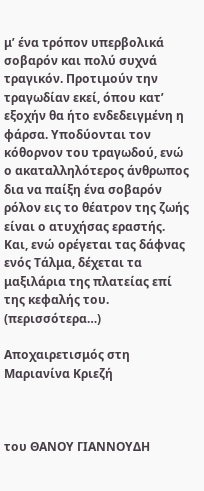μ’ ένα τρόπον υπερβολικά σοβαρόν και πολύ συχνά τραγικόν. Προτιμούν την τραγωδίαν εκεί, όπου κατ’ εξοχήν θα ήτο ενδεδειγμένη η φάρσα. Yποδύονται τον κόθορνον του τραγωδού, ενώ ο ακαταλληλότερος άνθρωπος δια να παίξη ένα σοβαρόν ρόλον εις το θέατρον της ζωής είναι ο ατυχήσας εραστής. Kαι, ενώ ορέγεται τας δάφνας ενός Tάλμα, δέχεται τα μαξιλάρια της πλατείας επί της κεφαλής του. (περισσότερα…)

Αποχαιρετισμός στη Μαριανίνα Κριεζή



του ΘΑΝΟΥ ΓΙΑΝΝΟΥΔΗ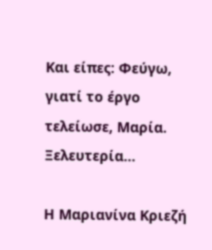Και είπες: Φεύγω,
γιατί το έργο
τελείωσε, Μαρία.
Ξελευτερία…

Η Μαριανίνα Κριεζή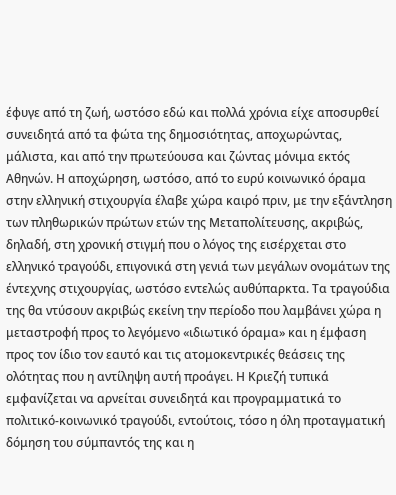έφυγε από τη ζωή, ωστόσο εδώ και πολλά χρόνια είχε αποσυρθεί συνειδητά από τα φώτα της δημοσιότητας, αποχωρώντας, μάλιστα, και από την πρωτεύουσα και ζώντας μόνιμα εκτός Αθηνών. Η αποχώρηση, ωστόσο, από το ευρύ κοινωνικό όραμα στην ελληνική στιχουργία έλαβε χώρα καιρό πριν, με την εξάντληση των πληθωρικών πρώτων ετών της Μεταπολίτευσης, ακριβώς, δηλαδή, στη χρονική στιγμή που ο λόγος της εισέρχεται στο ελληνικό τραγούδι, επιγονικά στη γενιά των μεγάλων ονομάτων της έντεχνης στιχουργίας, ωστόσο εντελώς αυθύπαρκτα. Τα τραγούδια της θα ντύσουν ακριβώς εκείνη την περίοδο που λαμβάνει χώρα η μεταστροφή προς το λεγόμενο «ιδιωτικό όραμα» και η έμφαση προς τον ίδιο τον εαυτό και τις ατομοκεντρικές θεάσεις της ολότητας που η αντίληψη αυτή προάγει. Η Κριεζή τυπικά εμφανίζεται να αρνείται συνειδητά και προγραμματικά το πολιτικό-κοινωνικό τραγούδι, εντούτοις, τόσο η όλη προταγματική δόμηση του σύμπαντός της και η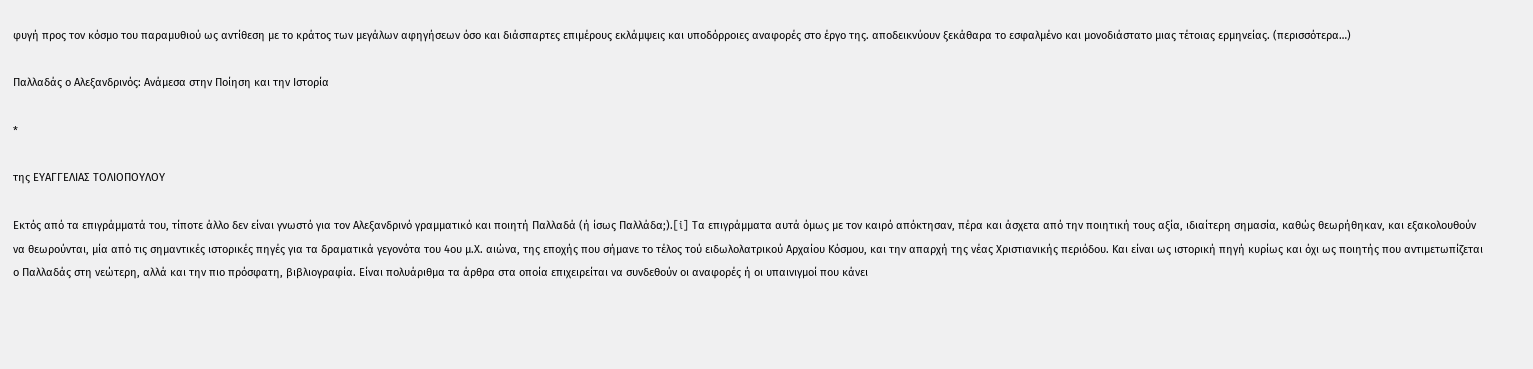φυγή προς τον κόσμο του παραμυθιού ως αντίθεση με το κράτος των μεγάλων αφηγήσεων όσο και διάσπαρτες επιμέρους εκλάμψεις και υποδόρροιες αναφορές στο έργο της. αποδεικνύουν ξεκάθαρα το εσφαλμένο και μονοδιάστατο μιας τέτοιας ερμηνείας. (περισσότερα…)

Παλλαδάς ο Αλεξανδρινός: Ανάμεσα στην Ποίηση και την Ιστορία

*

της ΕΥΑΓΓΕΛΙΑΣ ΤΟΛΙΟΠΟΥΛΟΥ

Εκτός από τα επιγράμματά του, τίποτε άλλο δεν είναι γνωστό για τον Αλεξανδρινό γραμματικό και ποιητή Παλλαδά (ή ίσως Παλλάδα;).[i] Τα επιγράμματα αυτά όμως με τον καιρό απόκτησαν, πέρα και άσχετα από την ποιητική τους αξία, ιδιαίτερη σημασία, καθώς θεωρήθηκαν, και εξακολουθούν να θεωρούνται, μία από τις σημαντικές ιστορικές πηγές για τα δραματικά γεγονότα του 4ου μ.Χ. αιώνα, της εποχής που σήμανε το τέλος τού ειδωλολατρικού Αρχαίου Κόσμου, και την απαρχή της νέας Χριστιανικής περιόδου. Και είναι ως ιστορική πηγή κυρίως και όχι ως ποιητής που αντιμετωπίζεται ο Παλλαδάς στη νεώτερη, αλλά και την πιο πρόσφατη, βιβλιογραφία. Είναι πολυάριθμα τα άρθρα στα οποία επιχειρείται να συνδεθούν οι αναφορές ή οι υπαινιγμοί που κάνει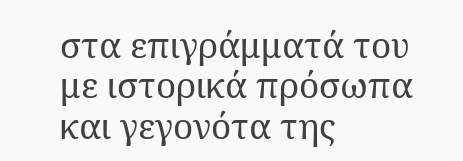στα επιγράμματά του με ιστορικά πρόσωπα και γεγονότα της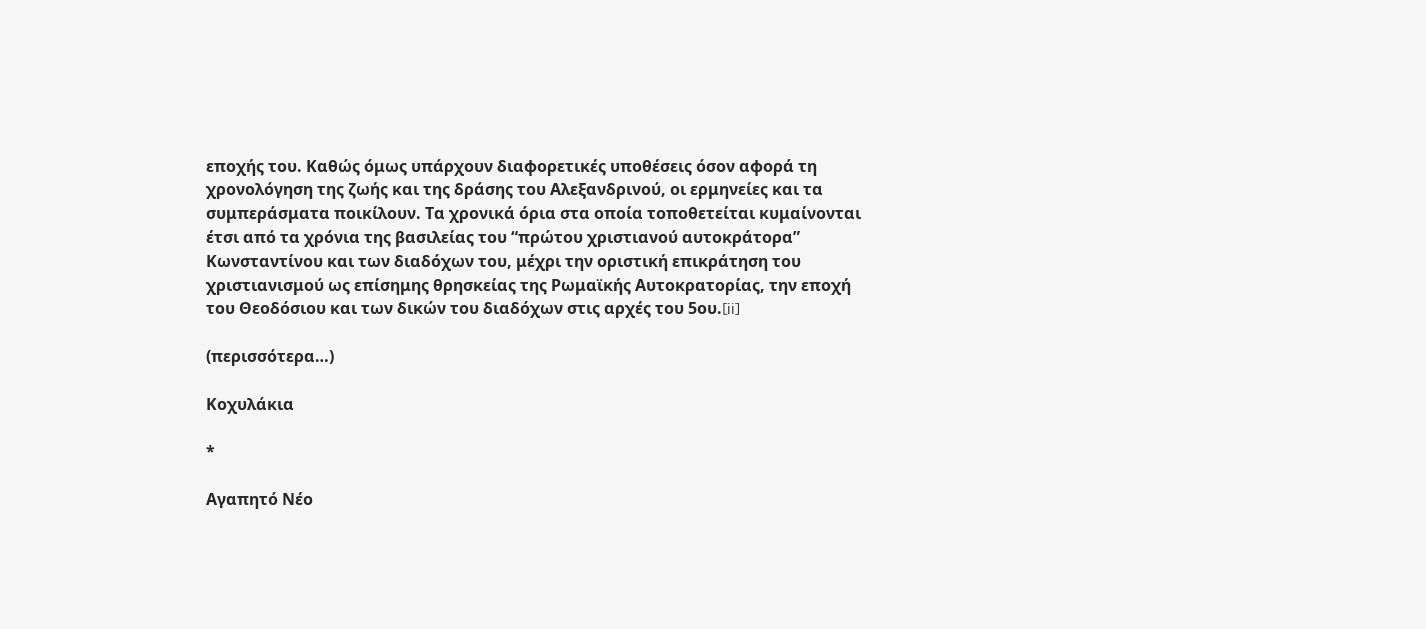εποχής του. Καθώς όμως υπάρχουν διαφορετικές υποθέσεις όσον αφορά τη χρονολόγηση της ζωής και της δράσης του Αλεξανδρινού, οι ερμηνείες και τα συμπεράσματα ποικίλουν. Τα χρονικά όρια στα οποία τοποθετείται κυμαίνονται έτσι από τα χρόνια της βασιλείας του “πρώτου χριστιανού αυτοκράτορα” Κωνσταντίνου και των διαδόχων του, μέχρι την οριστική επικράτηση του χριστιανισμού ως επίσημης θρησκείας της Ρωμαϊκής Αυτοκρατορίας, την εποχή του Θεοδόσιου και των δικών του διαδόχων στις αρχές του 5ου.[ii]

(περισσότερα…)

Κοχυλάκια

*

Αγαπητό Νέο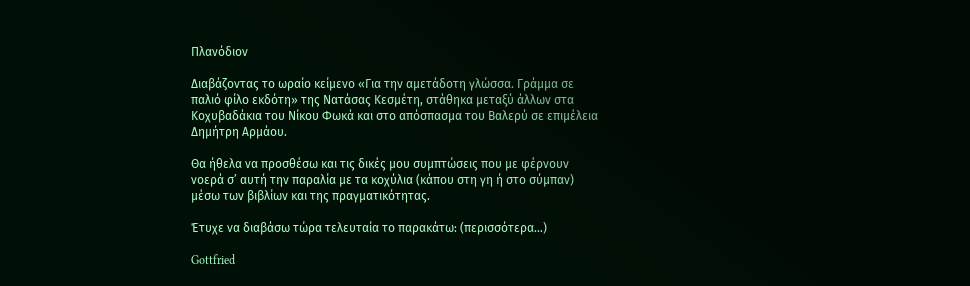Πλανόδιον

Διαβάζοντας το ωραίο κείμενο «Για την αμετάδοτη γλώσσα. Γράμμα σε παλιό φίλο εκδότη» της Νατάσας Κεσμέτη, στάθηκα μεταξύ άλλων στα Κοχυβαδάκια του Νίκου Φωκά και στο απόσπασμα του Βαλερύ σε επιμέλεια Δημήτρη Αρμάου.

Θα ήθελα να προσθέσω και τις δικές μου συμπτώσεις που με φέρνουν νοερά σ’ αυτή την παραλία με τα κοχύλια (κάπου στη γη ή στο σύμπαν) μέσω των βιβλίων και της πραγματικότητας.

Έτυχε να διαβάσω τώρα τελευταία το παρακάτω: (περισσότερα…)

Gottfried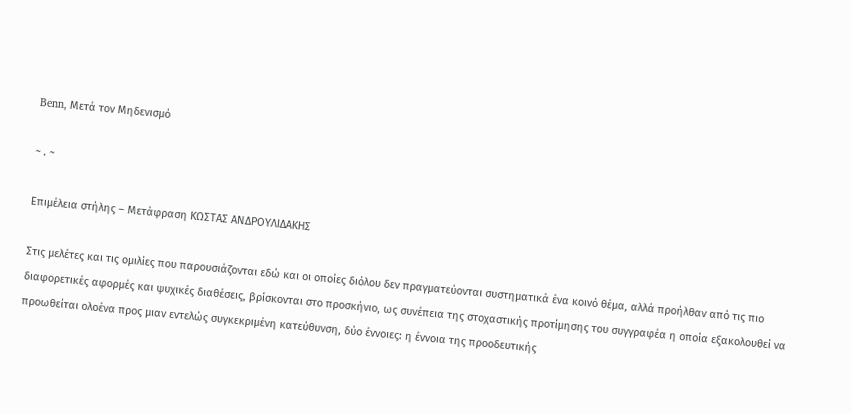Benn, Μετά τον Μηδενισμό

~ . ~

Επιμέλεια στήλης – Μετάφραση ΚΩΣΤΑΣ ΑΝΔΡΟΥΛΙΔΑΚΗΣ

Στις μελέτες και τις ομιλίες που παρουσιάζονται εδώ και οι οποίες διόλου δεν πραγματεύονται συστηματικά ένα κοινό θέμα, αλλά προήλθαν από τις πιο διαφορετικές αφορμές και ψυχικές διαθέσεις, βρίσκονται στο προσκήνιο, ως συνέπεια της στοχαστικής προτίμησης του συγγραφέα η οποία εξακολουθεί να προωθείται ολοένα προς μιαν εντελώς συγκεκριμένη κατεύθυνση, δύο έννοιες: η έννοια της προοδευτικής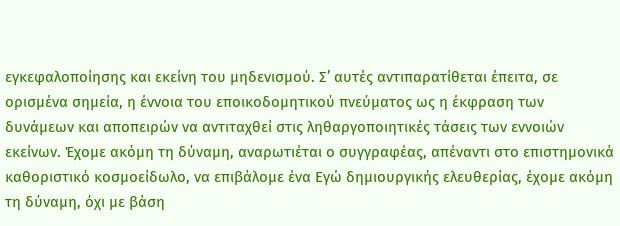εγκεφαλοποίησης και εκείνη του μηδενισμού. Σ’ αυτές αντιπαρατίθεται έπειτα, σε ορισμένα σημεία, η έννοια του εποικοδομητικού πνεύματος ως η έκφραση των δυνάμεων και αποπειρών να αντιταχθεί στις ληθαργοποιητικές τάσεις των εννοιών εκείνων. Έχομε ακόμη τη δύναμη, αναρωτιέται ο συγγραφέας, απέναντι στο επιστημονικά καθοριστικό κοσμοείδωλο, να επιβάλομε ένα Εγώ δημιουργικής ελευθερίας, έχομε ακόμη τη δύναμη, όχι με βάση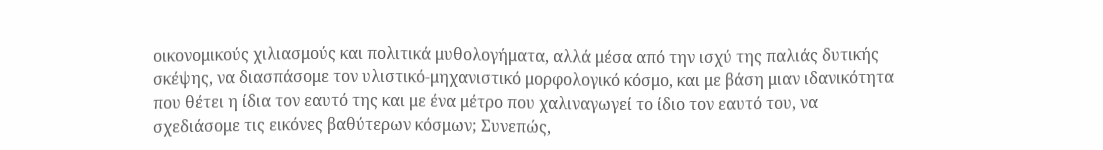οικονομικούς χιλιασμούς και πολιτικά μυθολογήματα, αλλά μέσα από την ισχύ της παλιάς δυτικής σκέψης, να διασπάσομε τον υλιστικό-μηχανιστικό μορφολογικό κόσμο, και με βάση μιαν ιδανικότητα που θέτει η ίδια τον εαυτό της και με ένα μέτρο που χαλιναγωγεί το ίδιο τον εαυτό του, να σχεδιάσομε τις εικόνες βαθύτερων κόσμων; Συνεπώς,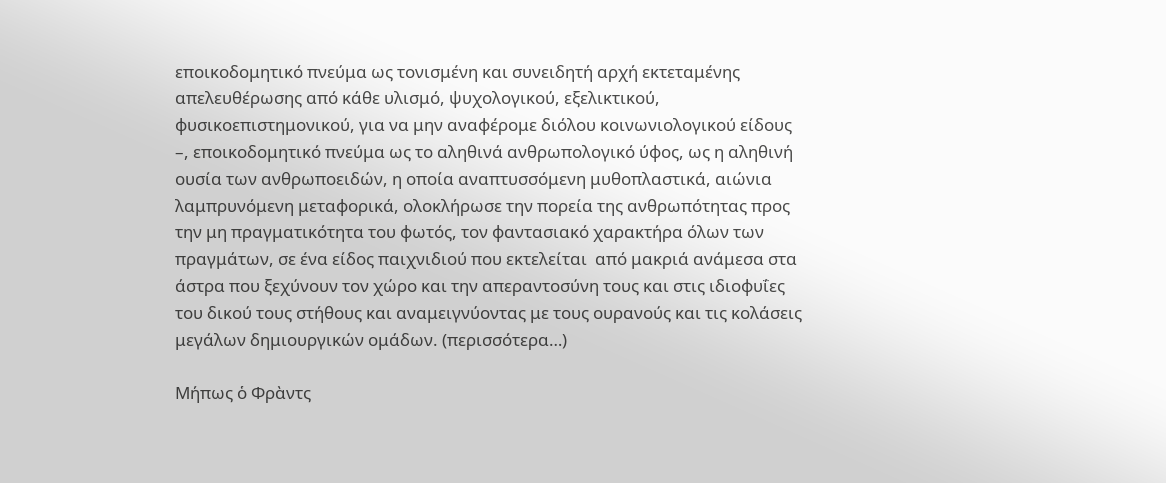εποικοδομητικό πνεύμα ως τονισμένη και συνειδητή αρχή εκτεταμένης απελευθέρωσης από κάθε υλισμό, ψυχολογικού, εξελικτικού, φυσικοεπιστημονικού, για να μην αναφέρομε διόλου κοινωνιολογικού είδους –, εποικοδομητικό πνεύμα ως το αληθινά ανθρωπολογικό ύφος, ως η αληθινή ουσία των ανθρωποειδών, η οποία αναπτυσσόμενη μυθοπλαστικά, αιώνια λαμπρυνόμενη μεταφορικά, ολοκλήρωσε την πορεία της ανθρωπότητας προς την μη πραγματικότητα του φωτός, τον φαντασιακό χαρακτήρα όλων των πραγμάτων, σε ένα είδος παιχνιδιού που εκτελείται  από μακριά ανάμεσα στα άστρα που ξεχύνουν τον χώρο και την απεραντοσύνη τους και στις ιδιοφυΐες του δικού τους στήθους και αναμειγνύοντας με τους ουρανούς και τις κολάσεις μεγάλων δημιουργικών ομάδων. (περισσότερα…)

Μήπως ὁ Φρὰντς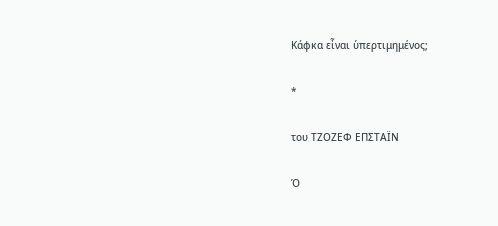Κάφκα εἶναι ὑπερτιμημένος;

*

του ΤΖΟΖΕΦ ΕΠΣΤΑΪΝ

Ὁ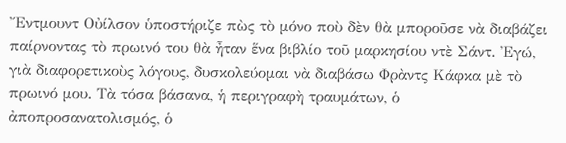Ἔντμουντ Οὐίλσον ὑποστήριζε πὼς τὸ μόνο ποὺ δὲν θὰ μποροῦσε νὰ διαβάζει παίρνοντας τὸ πρωινό του θὰ ἦταν ἕνα βιβλίο τοῦ μαρκησίου ντὲ Σάντ. Ἐγώ, γιὰ διαφορετικοὺς λόγους, δυσκολεύομαι νὰ διαβάσω Φρὰντς Κάφκα μὲ τὸ πρωινό μου. Τὰ τόσα βάσανα, ἡ περιγραφὴ τραυμάτων, ὁ ἀποπροσανατολισμός, ὁ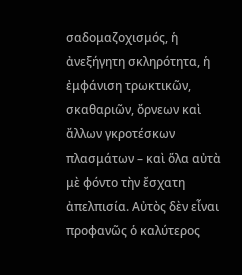σαδομαζοχισμός, ἡ ἀνεξήγητη σκληρότητα, ἡ ἐμφάνιση τρωκτικῶν, σκαθαριῶν, ὄρνεων καὶ ἄλλων γκροτέσκων πλασμάτων – καὶ ὅλα αὐτὰ μὲ φόντο τὴν ἔσχατη ἀπελπισία. Αὐτὸς δὲν εἶναι προφανῶς ὁ καλύτερος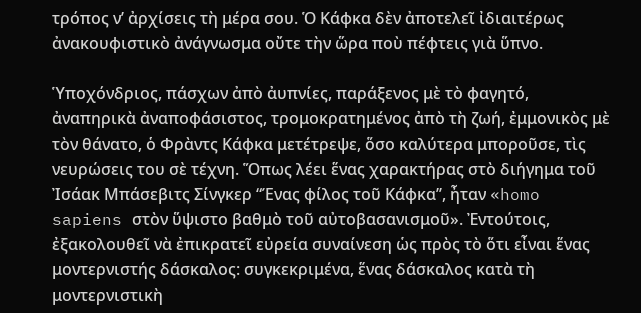τρόπος ν’ ἀρχίσεις τὴ μέρα σου. Ὁ Κάφκα δὲν ἀποτελεῖ ἰδιαιτέρως ἀνακουφιστικὸ ἀνάγνωσμα οὔτε τὴν ὥρα ποὺ πέφτεις γιὰ ὕπνο.

Ὑποχόνδριος, πάσχων ἀπὸ ἀυπνίες, παράξενος μὲ τὸ φαγητό, ἀναπηρικὰ ἀναποφάσιστος, τρομοκρατημένος ἀπὸ τὴ ζωή, ἐμμονικὸς μὲ τὸν θάνατο, ὁ Φρὰντς Κάφκα μετέτρεψε, ὅσο καλύτερα μποροῦσε, τὶς νευρώσεις του σὲ τέχνη. Ὅπως λέει ἕνας χαρακτήρας στὸ διήγημα τοῦ Ἰσάακ Μπάσεβιτς Σίνγκερ “Ένας φίλος τοῦ Κάφκα’’, ἦταν «homo sapiens στὸν ὕψιστο βαθμὸ τοῦ αὐτοβασανισμοῦ». Ἐντούτοις, ἐξακολουθεῖ νὰ ἐπικρατεῖ εὐρεία συναίνεση ὡς πρὸς τὸ ὅτι εἶναι ἕνας μοντερνιστής δάσκαλος: συγκεκριμένα, ἕνας δάσκαλος κατὰ τὴ μοντερνιστικὴ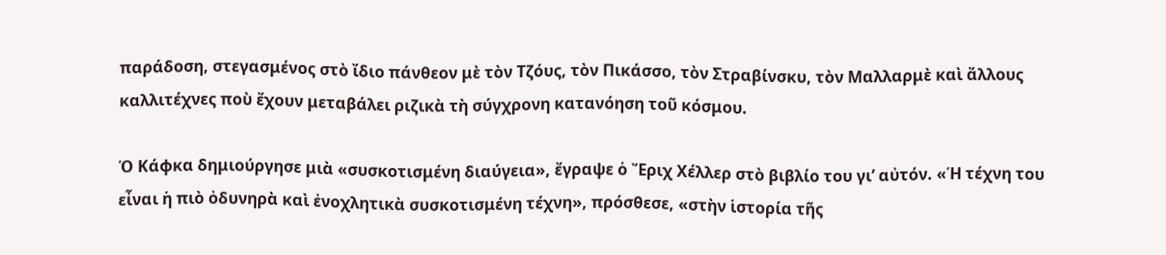παράδοση, στεγασμένος στὸ ἴδιο πάνθεον μὲ τὸν Τζόυς, τὸν Πικάσσο, τὸν Στραβίνσκυ, τὸν Μαλλαρμὲ καὶ ἄλλους καλλιτέχνες ποὺ ἔχουν μεταβάλει ριζικὰ τὴ σύγχρονη κατανόηση τοῦ κόσμου.

Ὁ Κάφκα δημιούργησε μιὰ «συσκοτισμένη διαύγεια», ἔγραψε ὁ Ἔριχ Χέλλερ στὸ βιβλίο του γι’ αὐτόν. «Ἡ τέχνη του εἶναι ἡ πιὸ ὀδυνηρὰ καὶ ἐνοχλητικὰ συσκοτισμένη τέχνη», πρόσθεσε, «στὴν ἱστορία τῆς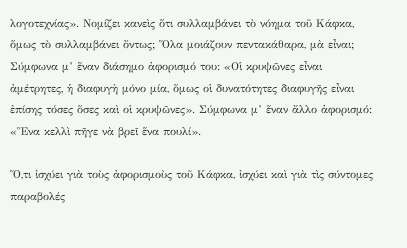λογοτεχνίας». Νομίζει κανεὶς ὅτι συλλαμβάνει τὸ νόημα τοῦ Κάφκα, ὅμως τὸ συλλαμβάνει ὄντως; Ὅλα μοιάζουν πεντακάθαρα, μὰ εἶναι; Σύμφωνα μ’ ἕναν διάσημο ἀφορισμό του: «Οἱ κρυψῶνες εἶναι ἀμέτρητες, ἡ διαφυγὴ μόνο μία, ὅμως οἱ δυνατότητες διαφυγῆς εἶναι ἐπίσης τόσες ὅσες καὶ οἱ κρυψῶνες». Σύμφωνα μ’ ἕναν ἄλλο ἀφορισμό: «Ἕνα κελλὶ πῆγε νὰ βρεῖ ἕνα πουλί».

Ὅ,τι ἰσχύει γιὰ τοὺς ἀφορισμοὺς τοῦ Κάφκα, ἰσχύει καὶ γιὰ τὶς σύντομες παραβολές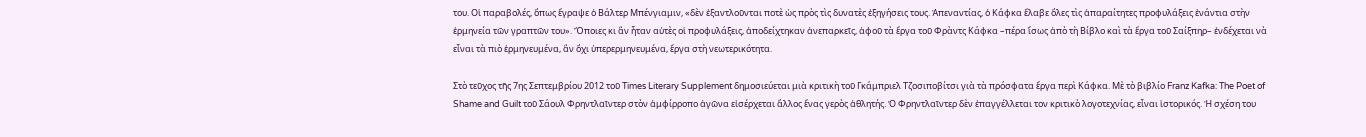του. Οἱ παραβολές, ὅπως ἔγραψε ὁ Βάλτερ Μπένγιαμιν, «δὲν ἐξαντλοῦνται ποτὲ ὡς πρὸς τὶς δυνατὲς ἐξηγήσεις τους. Ἀπεναντίας, ὁ Κάφκα ἔλαβε ὅλες τὶς ἀπαραίτητες προφυλάξεις ἐνάντια στὴν ἑρμηνεία τῶν γραπτῶν του». Ὅποιες κι ἂν ἦταν αὐτὲς οἱ προφυλάξεις, ἀποδείχτηκαν ἀνεπαρκεῖς, ἀφοῦ τὰ ἔργα τοῦ Φρὰντς Κάφκα –πέρα ἴσως ἀπὸ τὴ Βίβλο καὶ τὰ ἔργα τοῦ Σαίξπηρ– ἐνδέχεται νὰ εἶναι τὰ πιὸ ἑρμηνευμένα, ἂν ὄχι ὑπερερμηνευμένα, ἔργα στὴ νεωτερικότητα.

Στὸ τεῦχος τῆς 7ης Σεπτεμβρίου 2012 τοῦ Times Literary Supplement δημοσιεύεται μιὰ κριτικὴ τοῦ Γκάμπριελ Τζοσιποβίτσι γιὰ τὰ πρόσφατα ἔργα περὶ Κάφκα. Μὲ τὸ βιβλίο Franz Kafka: The Poet of Shame and Guilt τοῦ Σάουλ Φρηντλαῖντερ στὸν ἀμφίρροπο ἀγῶνα εἰσέρχεται ἄλλος ἕνας γερὸς ἀθλητής. Ὁ Φρηντλαῖντερ δὲν ἐπαγγέλλεται τον κριτικὸ λογοτεχνίας, εἶναι ἱστορικός. Ἡ σχέση του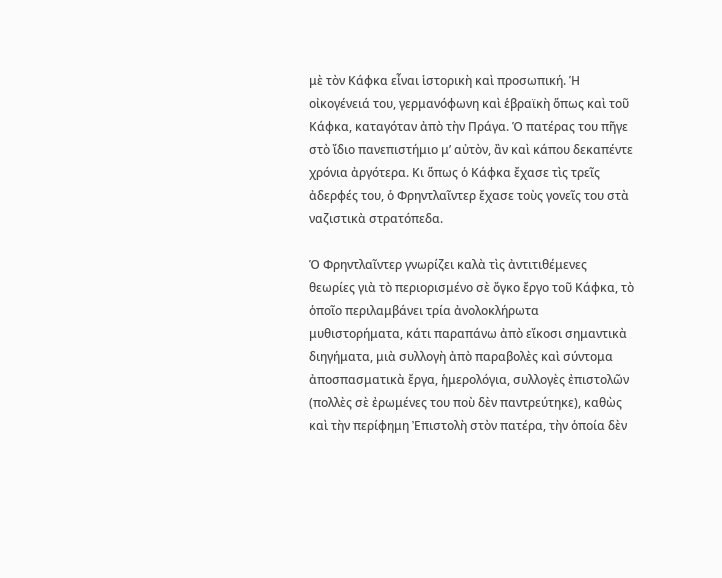μὲ τὸν Κάφκα εἶναι ἱστορικὴ καὶ προσωπική. Ἡ οἰκογένειά του, γερμανόφωνη καὶ ἑβραϊκὴ ὅπως καὶ τοῦ Κάφκα, καταγόταν ἀπὸ τὴν Πράγα. Ὁ πατέρας του πῆγε στὸ ἴδιο πανεπιστήμιο μ’ αὐτὸν, ἂν καὶ κάπου δεκαπέντε χρόνια ἀργότερα. Κι ὅπως ὁ Κάφκα ἔχασε τὶς τρεῖς ἀδερφές του, ὁ Φρηντλαῖντερ ἔχασε τοὺς γονεῖς του στὰ ναζιστικὰ στρατόπεδα.

Ὁ Φρηντλαῖντερ γνωρίζει καλὰ τὶς ἀντιτιθέμενες θεωρίες γιὰ τὸ περιορισμένο σὲ ὄγκο ἔργο τοῦ Κάφκα, τὸ ὁποῖο περιλαμβάνει τρία ἀνολοκλήρωτα μυθιστορήματα, κάτι παραπάνω ἀπὸ εἴκοσι σημαντικὰ διηγήματα, μιὰ συλλογὴ ἀπὸ παραβολὲς καὶ σύντομα ἀποσπασματικὰ ἔργα, ἡμερολόγια, συλλογὲς ἐπιστολῶν (πολλὲς σὲ ἐρωμένες του ποὺ δὲν παντρεύτηκε), καθὼς καὶ τὴν περίφημη Ἐπιστολὴ στὸν πατέρα, τὴν ὁποία δὲν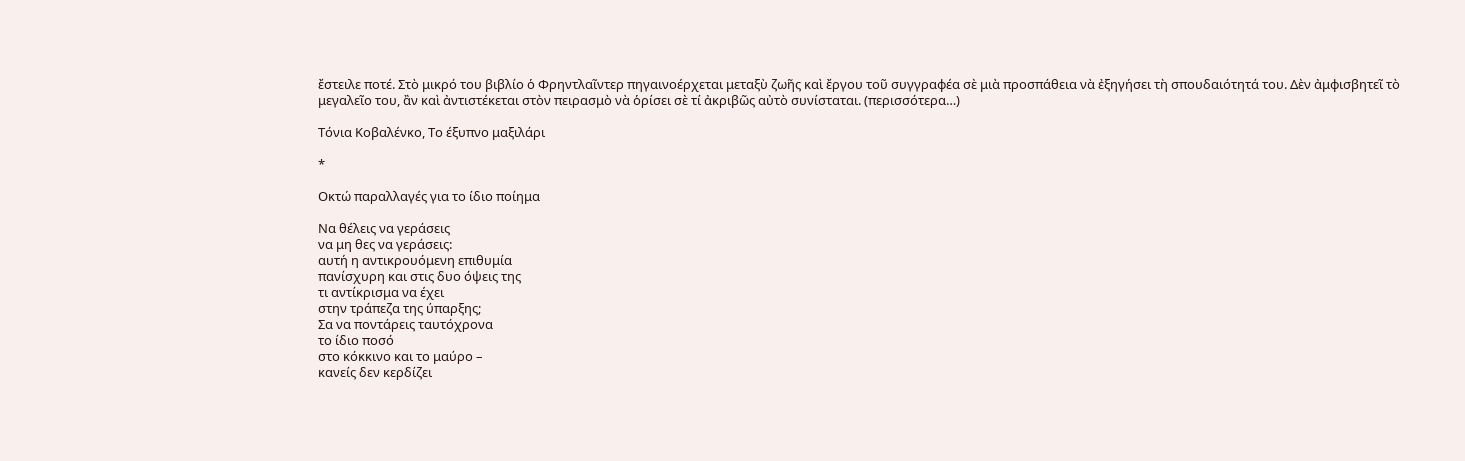ἔστειλε ποτέ. Στὸ μικρό του βιβλίο ὁ Φρηντλαῖντερ πηγαινοέρχεται μεταξὺ ζωῆς καὶ ἔργου τοῦ συγγραφέα σὲ μιὰ προσπάθεια νὰ ἐξηγήσει τὴ σπουδαιότητά του. Δὲν ἀμφισβητεῖ τὸ μεγαλεῖο του, ἂν καὶ ἀντιστέκεται στὸν πειρασμὸ νὰ ὁρίσει σὲ τί ἀκριβῶς αὐτὸ συνίσταται. (περισσότερα…)

Τόνια Κοβαλένκο, Το έξυπνο μαξιλάρι

*

Οκτώ παραλλαγές για το ίδιο ποίημα

Να θέλεις να γεράσεις
να μη θες να γεράσεις:
αυτή η αντικρουόμενη επιθυμία
πανίσχυρη και στις δυο όψεις της
τι αντίκρισμα να έχει
στην τράπεζα της ύπαρξης;
Σα να ποντάρεις ταυτόχρονα
το ίδιο ποσό
στο κόκκινο και το μαύρο –
κανείς δεν κερδίζει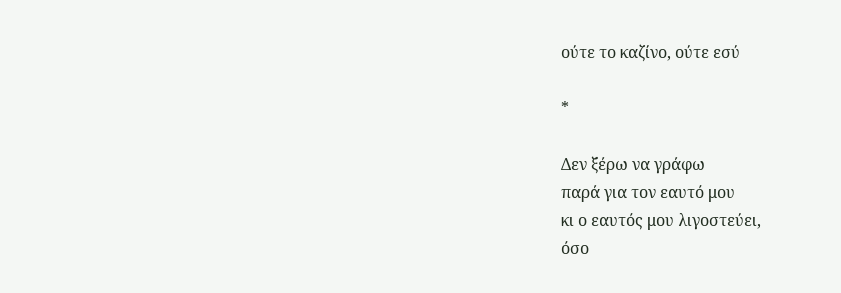ούτε το καζίνο, ούτε εσύ

*

Δεν ξέρω να γράφω
παρά για τον εαυτό μου
κι ο εαυτός μου λιγοστεύει,
όσο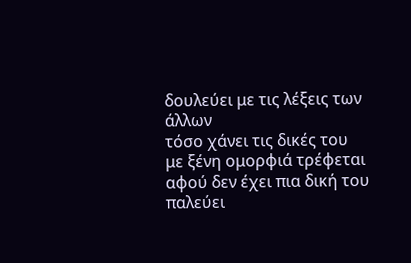δουλεύει με τις λέξεις των άλλων
τόσο χάνει τις δικές του
με ξένη ομορφιά τρέφεται
αφού δεν έχει πια δική του
παλεύει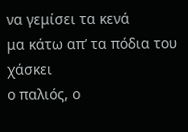να γεμίσει τα κενά
μα κάτω απ’ τα πόδια του χάσκει
ο παλιός, ο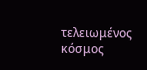τελειωμένος κόσμος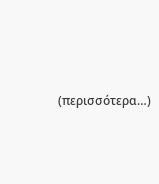(περισσότερα…)